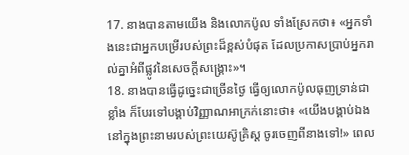17. នាងបានតាមយើង និងលោកប៉ូល ទាំងស្រែកថា៖ «អ្នកទាំងនេះជាអ្នកបម្រើរបស់ព្រះដ៏ខ្ពស់បំផុត ដែលប្រកាសប្រាប់អ្នករាល់គ្នាអំពីផ្លូវនៃសេចក្ដីសង្គ្រោះ»។
18. នាងបានធ្វើដូច្នេះជាច្រើនថ្ងៃ ធ្វើឲ្យលោកប៉ូលធុញទ្រាន់ជាខ្លាំង ក៏បែរទៅបង្គាប់វិញ្ញាណអាក្រក់នោះថា៖ «យើងបង្គាប់ឯងនៅក្នុងព្រះនាមរបស់ព្រះយេស៊ូគ្រិស្ដ ចូរចេញពីនាងទៅ!» ពេល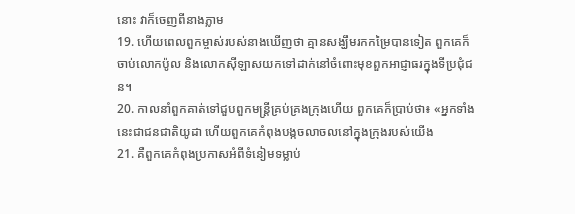នោះ វាក៏ចេញពីនាងភ្លាម
19. ហើយពេលពួកម្ចាស់របស់នាងឃើញថា គ្មានសង្ឃឹមរកកម្រៃបានទៀត ពួកគេក៏ចាប់លោកប៉ូល និងលោកស៊ីឡាសយកទៅដាក់នៅចំពោះមុខពួកអាជ្ញាធរក្នុងទីប្រជុំជន។
20. កាលនាំពួកគាត់ទៅជួបពួកមន្ដ្រីគ្រប់គ្រងក្រុងហើយ ពួកគេក៏ប្រាប់ថា៖ «អ្នកទាំងនេះជាជនជាតិយូដា ហើយពួកគេកំពុងបង្កចលាចលនៅក្នុងក្រុងរបស់យើង
21. គឺពួកគេកំពុងប្រកាសអំពីទំនៀមទម្លាប់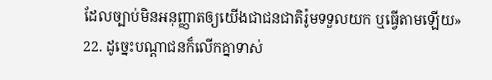ដែលច្បាប់មិនអនុញ្ញាតឲ្យយើងជាជនជាតិរ៉ូមទទួលយក ឬធ្វើតាមឡើយ»
22. ដូច្នេះបណ្ដាជនក៏លើកគ្នាទាស់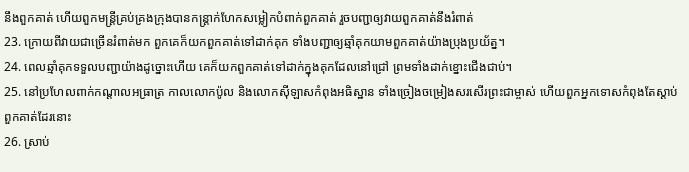នឹងពួកគាត់ ហើយពួកមន្ដ្រីគ្រប់គ្រងក្រុងបានកន្ដ្រាក់ហែកសម្លៀកបំពាក់ពួកគាត់ រួចបញ្ជាឲ្យវាយពួកគាត់នឹងរំពាត់
23. ក្រោយពីវាយជាច្រើនរំពាត់មក ពួកគេក៏យកពួកគាត់ទៅដាក់គុក ទាំងបញ្ជាឲ្យឆ្មាំគុកយាមពួកគាត់យ៉ាងប្រុងប្រយ័ត្ន។
24. ពេលឆ្មាំគុកទទួលបញ្ជាយ៉ាងដូច្នោះហើយ គេក៏យកពួកគាត់ទៅដាក់ក្នុងគុកដែលនៅជ្រៅ ព្រមទាំងដាក់ខ្នោះជើងជាប់។
25. នៅប្រហែលពាក់កណ្ដាលអធ្រាត្រ កាលលោកប៉ូល និងលោកស៊ីឡាសកំពុងអធិស្ឋាន ទាំងច្រៀងចម្រៀងសរសើរព្រះជាម្ចាស់ ហើយពួកអ្នកទោសកំពុងតែស្ដាប់ពួកគាត់ដែរនោះ
26. ស្រាប់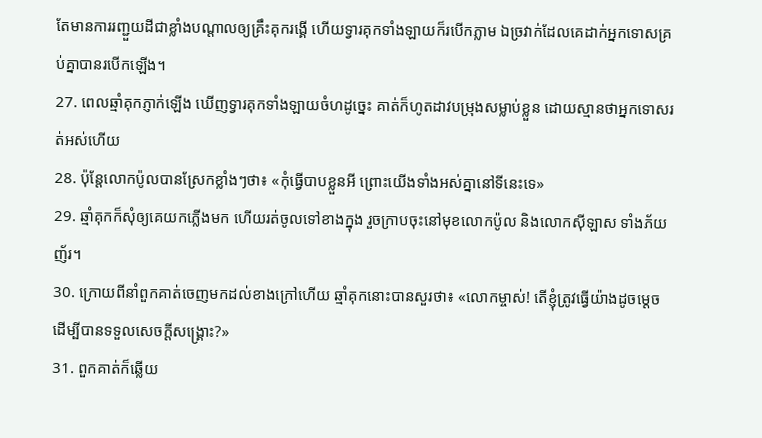តែមានការរញ្ជួយដីជាខ្លាំងបណ្ដាលឲ្យគ្រឹះគុករង្គើ ហើយទ្វារគុកទាំងឡាយក៏របើកភ្លាម ឯច្រវាក់ដែលគេដាក់អ្នកទោសគ្រប់គ្នាបានរបើកឡើង។
27. ពេលឆ្មាំគុកភ្ញាក់ឡើង ឃើញទ្វារគុកទាំងឡាយចំហដូច្នេះ គាត់ក៏ហូតដាវបម្រុងសម្លាប់ខ្លួន ដោយស្មានថាអ្នកទោសរត់អស់ហើយ
28. ប៉ុន្ដែលោកប៉ូលបានស្រែកខ្លាំងៗថា៖ «កុំធ្វើបាបខ្លួនអី ព្រោះយើងទាំងអស់គ្នានៅទីនេះទេ»
29. ឆ្មាំគុកក៏សុំឲ្យគេយកភ្លើងមក ហើយរត់ចូលទៅខាងក្នុង រួចក្រាបចុះនៅមុខលោកប៉ូល និងលោកស៊ីឡាស ទាំងភ័យញ័រ។
30. ក្រោយពីនាំពួកគាត់ចេញមកដល់ខាងក្រៅហើយ ឆ្មាំគុកនោះបានសួរថា៖ «លោកម្ចាស់! តើខ្ញុំត្រូវធ្វើយ៉ាងដូចម្ដេច ដើម្បីបានទទួលសេចក្ដីសង្គ្រោះ?»
31. ពួកគាត់ក៏ឆ្លើយ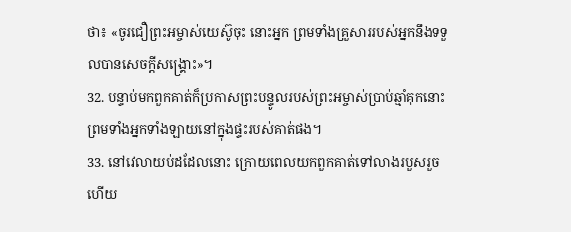ថា៖ «ចូរជឿព្រះអម្ចាស់យេស៊ូចុះ នោះអ្នក ព្រមទាំងគ្រួសាររបស់អ្នកនឹងទទួលបានសេចក្ដីសង្គ្រោះ»។
32. បន្ទាប់មកពួកគាត់ក៏ប្រកាសព្រះបន្ទូលរបស់ព្រះអម្ចាស់ប្រាប់ឆ្មាំគុកនោះ ព្រមទាំងអ្នកទាំងឡាយនៅក្នុងផ្ទះរបស់គាត់ផង។
33. នៅវេលាយប់ដដែលនោះ ក្រោយពេលយកពួកគាត់ទៅលាងរបួសរួចហើយ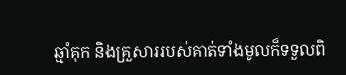ឆ្មាំគុក និងគ្រួសាររបស់គាត់ទាំងមូលក៏ទទួលពិ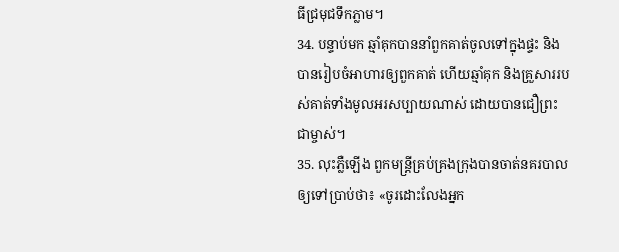ធីជ្រមុជទឹកភ្លាម។
34. បន្ទាប់មក ឆ្មាំគុកបាននាំពួកគាត់ចូលទៅក្នុងផ្ទះ និងបានរៀបចំអាហារឲ្យពួកគាត់ ហើយឆ្មាំគុក និងគ្រួសាររបស់គាត់ទាំងមូលអរសប្បាយណាស់ ដោយបានជឿព្រះជាម្ចាស់។
35. លុះភ្លឺឡើង ពួកមន្ដ្រីគ្រប់គ្រងក្រុងបានចាត់នគរបាលឲ្យទៅប្រាប់ថា៖ «ចូរដោះលែងអ្នក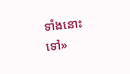ទាំងនោះទៅ»